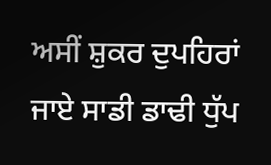ਅਸੀਂ ਸ਼ੁਕਰ ਦੁਪਹਿਰਾਂ ਜਾਏ ਸਾਡੀ ਡਾਢੀ ਧੁੱਪ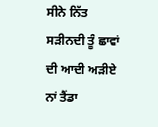ਸੀਨੇ ਨਿੱਤ ਸੜੀਨਦੀ ਤੂੰ ਛਾਵਾਂ ਦੀ ਆਦੀ ਅੜੀਏ ਨਾਂ ਤੈਂਡਾ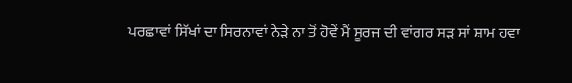ਪਰਛਾਵਾਂ ਸਿੱਖਾਂ ਦਾ ਸਿਰਨਾਵਾਂ ਨੇੜੇ ਨਾ ਤੋਂ ਹੋਵੇਂ ਮੈਂ ਸੂਰਜ ਦੀ ਵਾਂਗਰ ਸੜ ਸਾਂ ਸ਼ਾਮ ਹਵਾ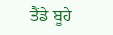ਤੈਂਡੇ ਬੂਹੇ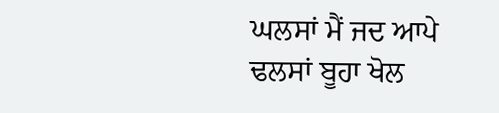ਘਲਸਾਂ ਮੈਂ ਜਦ ਆਪੇ ਢਲਸਾਂ ਬੂਹਾ ਖੋਲ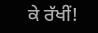ਕੇ ਰੱਖੀਂ!